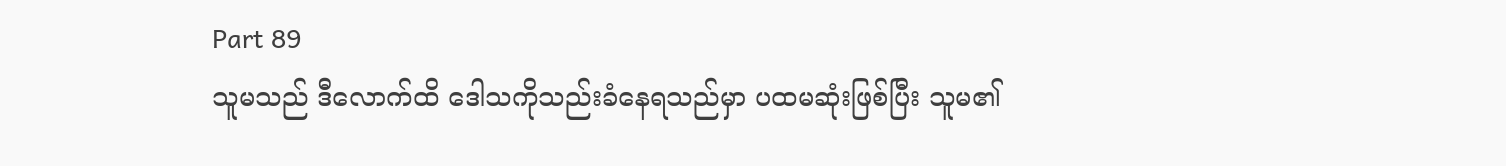Part 89
သူမသည် ဒီလောက်ထိ ဒေါသကိုသည်းခံနေရသည်မှာ ပထမဆုံးဖြစ်ပြီး သူမ၏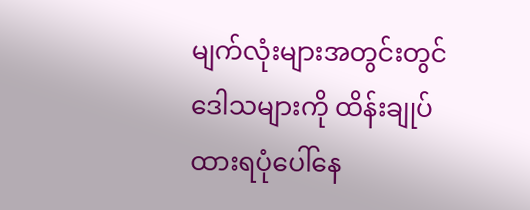မျက်လုံးများအတွင်းတွင် ဒေါသများကို ထိန်းချုပ်ထားရပုံပေါ်နေ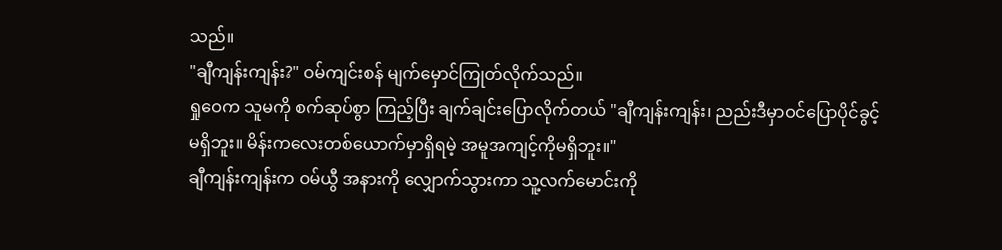သည်။
"ချီကျန်းကျန်း?" ဝမ်ကျင်းစန် မျက်မှောင်ကြုတ်လိုက်သည်။
ရှုဝေက သူမကို စက်ဆုပ်စွာ ကြည့်ပြီး ချက်ချင်းပြောလိုက်တယ် "ချီကျန်းကျန်း၊ ညည်းဒီမှာဝင်ပြောပိုင်ခွင့်မရှိဘူး။ မိန်းကလေးတစ်ယောက်မှာရှိရမဲ့ အမူအကျင့်ကိုမရှိဘူး။"
ချီကျန်းကျန်းက ဝမ်ယွီ အနားကို လျှောက်သွားကာ သူ့လက်မောင်းကို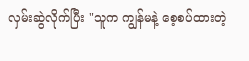လှမ်းဆွဲလိုက်ပြီး "သူက ကျွန်မနဲ့ စေ့စပ်ထားတဲ့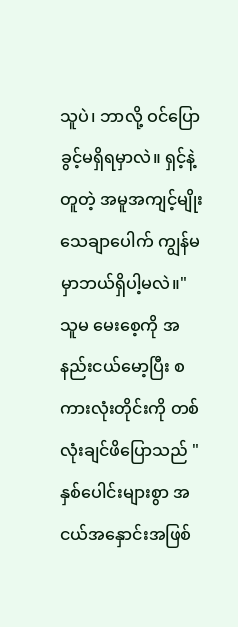သူပဲ၊ ဘာလို့ ဝင်ပြောခွင့်မရှိရမှာလဲ။ ရှင့်နဲ့တူတဲ့ အမူအကျင့်မျိုး သေချာပေါက် ကျွန်မမှာဘယ်ရှိပါ့မလဲ။"
သူမ မေးစေ့ကို အနည်းငယ်မော့ပြီး စကားလုံးတိုင်းကို တစ်လုံးချင်ဖိပြောသည် "နှစ်ပေါင်းများစွာ အငယ်အနှောင်းအဖြစ်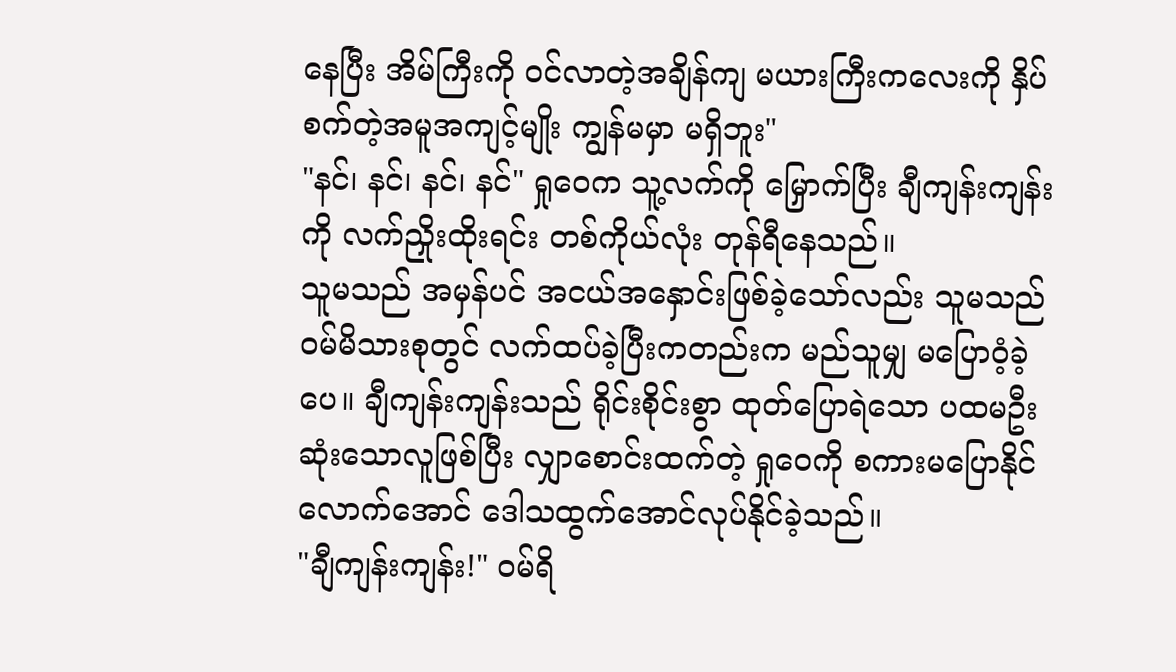နေပြီး အိမ်ကြီးကို ဝင်လာတဲ့အချိန်ကျ မယားကြီးကလေးကို နှိပ်စက်တဲ့အမူအကျင့်မျိုး ကျွန်မမှာ မရှိဘူး"
"နင်၊ နင်၊ နင်၊ နင်" ရှုဝေက သူ့လက်ကို မြှောက်ပြီး ချီကျန်းကျန်းကို လက်ညှိုးထိုးရင်း တစ်ကိုယ်လုံး တုန်ရီနေသည်။
သူမသည် အမှန်ပင် အငယ်အနှောင်းဖြစ်ခဲ့သော်လည်း သူမသည် ဝမ်မိသားစုတွင် လက်ထပ်ခဲ့ပြီးကတည်းက မည်သူမျှ မပြောဝံ့ခဲ့ပေ။ ချီကျန်းကျန်းသည် ရိုင်းစိုင်းစွာ ထုတ်ပြောရဲသော ပထမဦးဆုံးသောလူဖြစ်ပြီး လျှာစောင်းထက်တဲ့ ရှုဝေကို စကားမပြောနိုင်လောက်အောင် ဒေါသထွက်အောင်လုပ်နိုင်ခဲ့သည်။
"ချီကျန်းကျန်း!" ဝမ်ရိ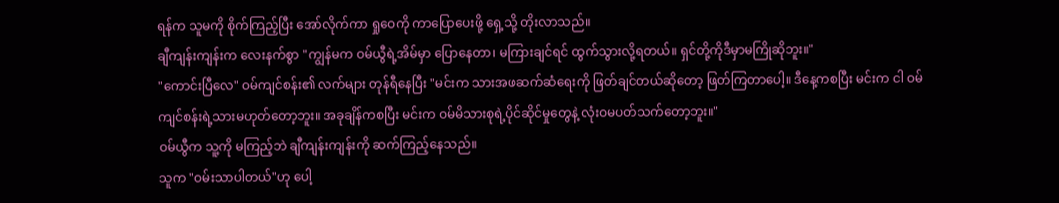ရန်က သူမကို စိုက်ကြည့်ပြီး အော်လိုက်ကာ ရှုဝေကို ကာပြောပေးဖို့ ရှေ့သို့ တိုးလာသည်။
ချီကျန်းကျန်းက လေးနက်စွာ "ကျွန်မက ဝမ်ယွီရဲ့အိမ်မှာ ပြောနေတာ၊ မကြားချင်ရင် ထွက်သွားလို့ရတယ်။ ရှင်တို့ကိုဒီမှာမကြိုဆိုဘူး။"
"ကောင်းပြီလေ" ဝမ်ကျင်စန်း၏ လက်များ တုန်ရီနေပြီး "မင်းက သားအဖဆက်ဆံရေးကို ဖြတ်ချင်တယ်ဆိုတော့ ဖြတ်ကြတာပေါ့။ ဒီနေ့ကစပြီး မင်းက ငါ ဝမ်ကျင်စန်းရဲ့သားမဟုတ်တော့ဘူး။ အခုချိန်ကစပြီး မင်းက ဝမ်မိသားစုရဲ့ပိုင်ဆိုင်မှုတွေနဲ့ လုံးဝမပတ်သက်တော့ဘူး။"
ဝမ်ယွီက သူ့ကို မကြည့်ဘဲ ချီကျန်းကျန်းကို ဆက်ကြည့်နေသည်။
သူက "ဝမ်းသာပါတယ်"ဟု ပေါ့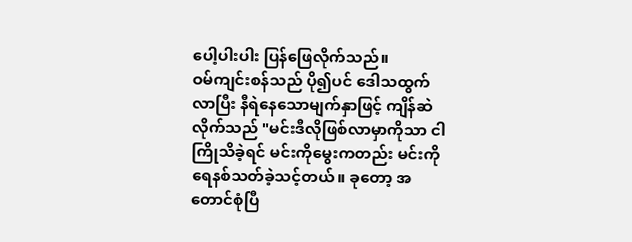ပေါ့ပါးပါး ပြန်ဖြေလိုက်သည်။
ဝမ်ကျင်းစန်သည် ပို၍ပင် ဒေါသထွက်လာပြီး နီရဲနေသောမျက်နှာဖြင့် ကျိန်ဆဲလိုက်သည် "မင်းဒီလိုဖြစ်လာမှာကိုသာ ငါကြိုသိခဲ့ရင် မင်းကိုမွေးကတည်း မင်းကို ရေနစ်သတ်ခဲ့သင့်တယ်။ ခုတော့ အတောင်စုံပြီ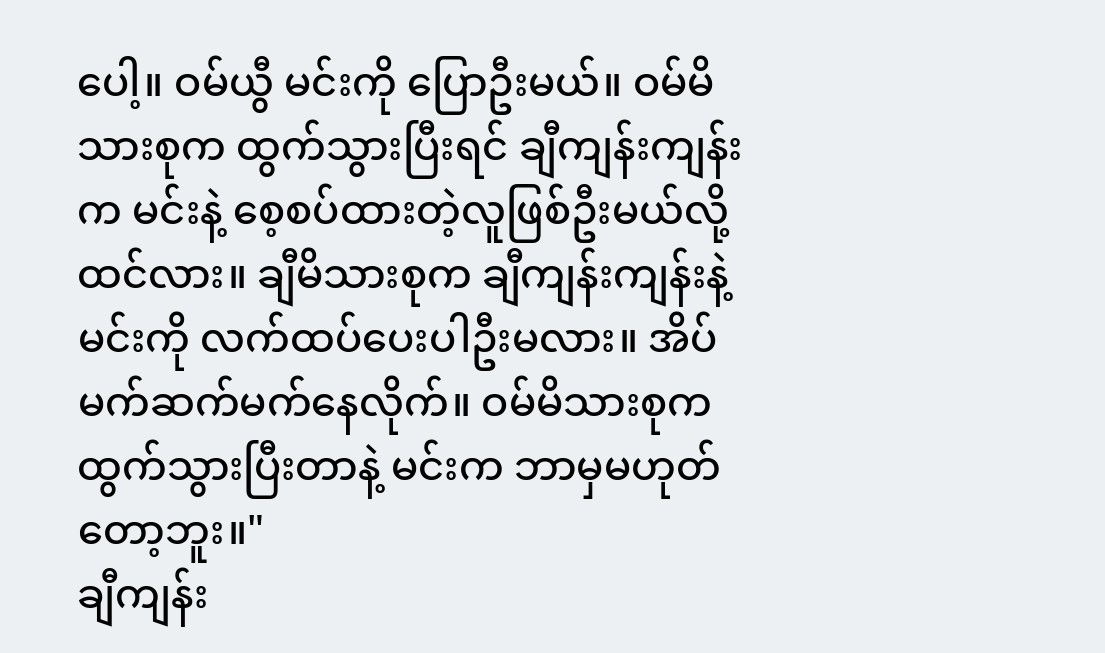ပေါ့။ ဝမ်ယွီ မင်းကို ပြောဦးမယ်။ ဝမ်မိသားစုက ထွက်သွားပြီးရင် ချီကျန်းကျန်းက မင်းနဲ့ စေ့စပ်ထားတဲ့လူဖြစ်ဦးမယ်လို့ထင်လား။ ချီမိသားစုက ချီကျန်းကျန်းနဲ့မင်းကို လက်ထပ်ပေးပါဦးမလား။ အိပ်မက်ဆက်မက်နေလိုက်။ ဝမ်မိသားစုက ထွက်သွားပြီးတာနဲ့ မင်းက ဘာမှမဟုတ်တော့ဘူး။"
ချီကျန်း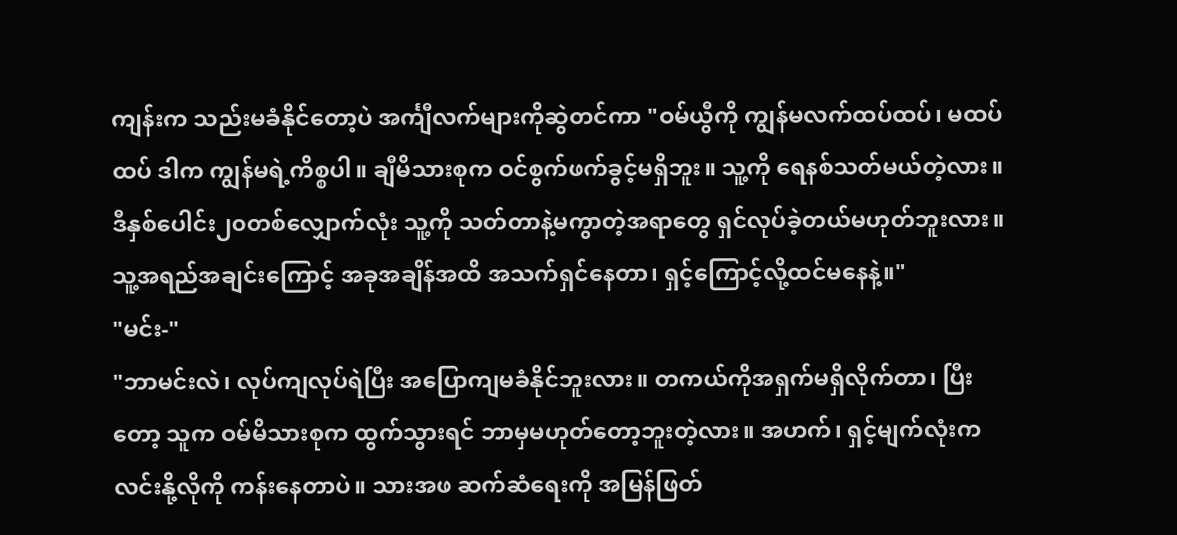ကျန်းက သည်းမခံနိုင်တော့ပဲ အင်္ကျီလက်များကိုဆွဲတင်ကာ "ဝမ်ယွီကို ကျွန်မလက်ထပ်ထပ်၊ မထပ်ထပ် ဒါက ကျွန်မရဲ့ကိစ္စပါ။ ချီမိသားစုက ဝင်စွက်ဖက်ခွင့်မရှိဘူး။ သူ့ကို ရေနစ်သတ်မယ်တဲ့လား။ ဒီနှစ်ပေါင်း၂၀တစ်လျှောက်လုံး သူ့ကို သတ်တာနဲ့မကွာတဲ့အရာတွေ ရှင်လုပ်ခဲ့တယ်မဟုတ်ဘူးလား။ သူ့အရည်အချင်းကြောင့် အခုအချိန်အထိ အသက်ရှင်နေတာ၊ ရှင့်ကြောင့်လို့ထင်မနေနဲ့။"
"မင်း-"
"ဘာမင်းလဲ၊ လုပ်ကျလုပ်ရဲပြီး အပြောကျမခံနိုင်ဘူးလား။ တကယ်ကိုအရှက်မရှိလိုက်တာ၊ ပြီးတော့ သူက ဝမ်မိသားစုက ထွက်သွားရင် ဘာမှမဟုတ်တော့ဘူးတဲ့လား။ အဟက်၊ ရှင့်မျက်လုံးက လင်းနို့လိုကို ကန်းနေတာပဲ။ သားအဖ ဆက်ဆံရေးကို အမြန်ဖြတ်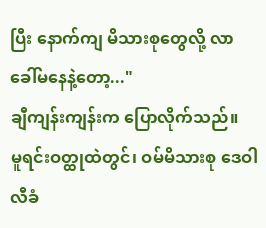ပြီး နောက်ကျ မိသားစုတွေလို့ လာခေါ်မနေနဲ့တော့..."
ချီကျန်းကျန်းက ပြောလိုက်သည်။
မူရင်းဝတ္ထုထဲတွင်၊ ဝမ်မိသားစု ဒေဝါလီခံ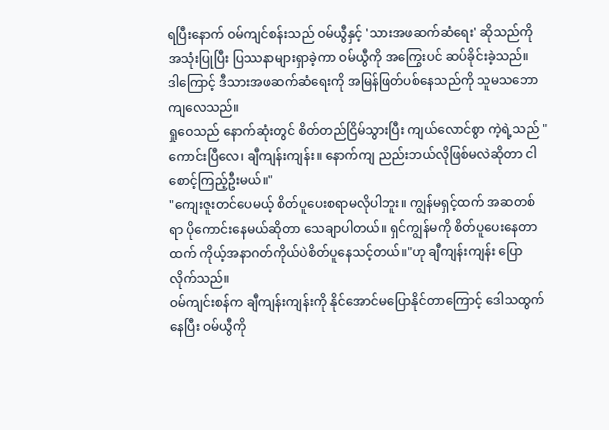ရပြီးနောက် ဝမ်ကျင်စန်းသည် ဝမ်ယွီနှင့် 'သားအဖဆက်ဆံရေး' ဆိုသည်ကို အသုံးပြုပြီး ပြဿနာများရှာခဲ့ကာ ဝမ်ယွီကို အကြွေးပင် ဆပ်ခိုင်းခဲ့သည်။
ဒါကြောင့် ဒီသားအဖဆက်ဆံရေးကို အမြန်ဖြတ်ပစ်နေသည်ကို သူမသဘောကျလေသည်။
ရှုဝေသည် နောက်ဆုံးတွင် စိတ်တည်ငြိမ်သွားပြီး ကျယ်လောင်စွာ ကဲ့ရဲ့သည် "ကောင်းပြီလေ၊ ချီကျန်းကျန်း။ နောက်ကျ ညည်းဘယ်လိုဖြစ်မလဲဆိုတာ ငါစောင့်ကြည့်ဦးမယ်။"
"ကျေးဇူးတင်ပေမယ့် စိတ်ပူပေးစရာမလိုပါဘူး။ ကျွန်မရှင့်ထက် အဆတစ်ရာ ပိုကောင်းနေမယ်ဆိုတာ သေချာပါတယ်။ ရှင်ကျွန်မကို စိတ်ပူပေးနေတာထက် ကိုယ့်အနာဂတ်ကိုယ်ပဲစိတ်ပူနေသင့်တယ်။"ဟု ချီကျန်းကျန်း ပြောလိုက်သည်။
ဝမ်ကျင်းစန်က ချီကျန်းကျန်းကို နိုင်အောင်မပြောနိုင်တာကြောင့် ဒေါသထွက်နေပြီး ဝမ်ယွီကို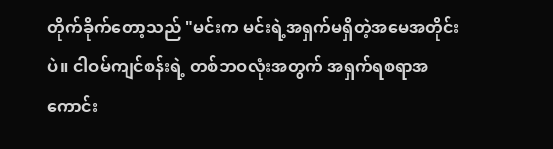တိုက်ခိုက်တော့သည် "မင်းက မင်းရဲ့အရှက်မရှိတဲ့အမေအတိုင်းပဲ။ ငါဝမ်ကျင်စန်းရဲ့ တစ်ဘဝလုံးအတွက် အရှက်ရစရာအကောင်း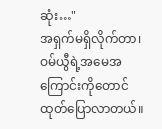ဆုံး…"
အရှက်မရှိလိုက်တာ၊ ဝမ်ယွီရဲ့အမေအကြောင်းကိုတောင် ထုတ်ပြောလာတယ်။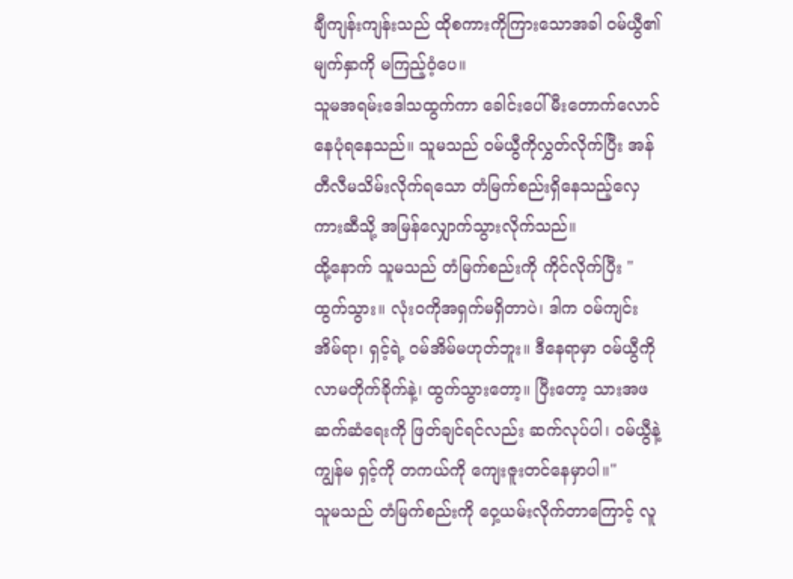ချီကျန်းကျန်းသည် ထိုစကားကိုကြားသောအခါ ဝမ်ယွီ၏မျက်နှာကို မကြည့်ဝံ့ပေ။
သူမအရမ်းဒေါသထွက်ကာ ခေါင်းပေါ်မီးတောက်လောင်နေပုံရနေသည်။ သူမသည် ဝမ်ယွီကိုလွှတ်လိုက်ပြီး အန်တီလီမသိမ်းလိုက်ရသော တံမြက်စည်းရှိနေသည့်လှေကားဆီသို့ အမြန်လျှောက်သွားလိုက်သည်။
ထို့နောက် သူမသည် တံမြက်စည်းကို ကိုင်လိုက်ပြီး "ထွက်သွား။ လုံးဝကိုအရှက်မရှိတာပဲ၊ ဒါက ဝမ်ကျင်းအိမ်ရာ၊ ရှင့်ရဲ့ ဝမ်အိမ်မဟုတ်ဘူး။ ဒီနေရာမှာ ဝမ်ယွီကို လာမတိုက်ခိုက်နဲ့၊ ထွက်သွားတော့။ ပြီးတော့ သားအဖဆက်ဆံရေးကို ဖြတ်ချင်ရင်လည်း ဆက်လုပ်ပါ၊ ဝမ်ယွီနဲ့ကျွန်မ ရှင့်ကို တကယ်ကို ကျေးဇူးတင်နေမှာပါ။"
သူမသည် တံမြက်စည်းကို ဝှေ့ယမ်းလိုက်တာကြောင့် လူ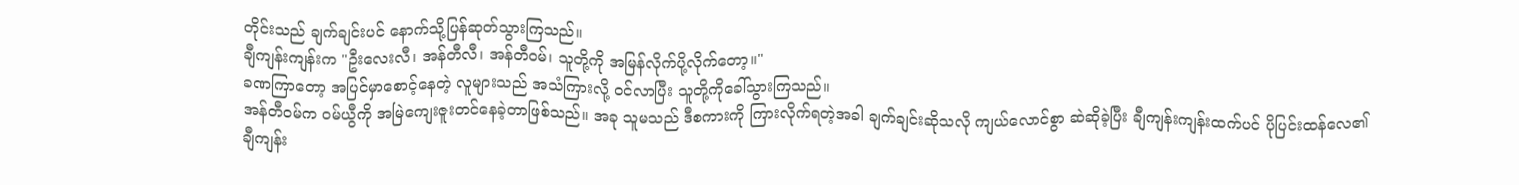တိုင်းသည် ချက်ချင်းပင် နောက်သို့ပြန်ဆုတ်သွားကြသည်။
ချီကျန်းကျန်းက "ဦးလေးလီ၊ အန်တီလီ၊ အန်တီဝမ်၊ သူတို့ကို အမြန်လိုက်ပို့လိုက်တော့။"
ခဏကြာတော့ အပြင်မှာစောင့်နေတဲ့ လူများသည် အသံကြားလို့ ဝင်လာပြီး သူတို့ကိုခေါ်သွားကြသည်။
အန်တီဝမ်က ဝမ်ယွီကို အမြဲကျေးဇူးတင်နေခဲ့တာဖြစ်သည်။ အခု သူမသည် ဒီစကားကို ကြားလိုက်ရတဲ့အခါ ချက်ချင်းဆိုသလို ကျယ်လောင်စွာ ဆဲဆိုခဲ့ပြီး ချီကျန်းကျန်းထက်ပင် ပိုပြင်းထန်လေ၏
ချီကျန်း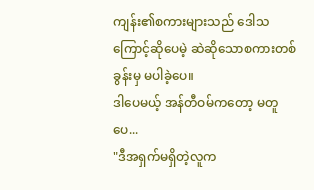ကျန်း၏စကားများသည် ဒေါသကြောင့်ဆိုပေမဲ့ ဆဲဆိုသောစကားတစ်ခွန်းမှ မပါခဲ့ပေ။
ဒါပေမယ့် အန်တီဝမ်ကတော့ မတူပေ...
"ဒီအရှက်မရှိတဲ့လူက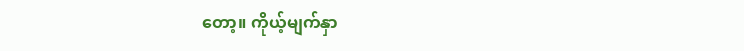တော့။ ကိုယ့်မျက်နှာ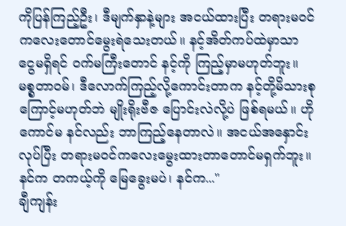ကိုပြန်ကြည့်ဦး၊ ဒီမျက်နှာနဲ့များ အငယ်ထားပြီး တရားမ၀င် ကလေးတောင်မွေးရဲသေးတယ်။ နင့်အိတ်ကပ်ထဲမှာသာ ငွေမရှိရင် ဝက်မကြီးတောင် နင့်ကို ကြည့်မှာမဟုတ်ဘူး။ မစ္စတာဝမ်၊ ဒီလောက်ကြည့်လို့ကောင်းတာက နင့်တို့မိသားစုကြောင့်မဟုတ်ဘဲ မျိုးရိုးဗီဇ ပြောင်းလဲလို့ပဲ ဖြစ်ရမယ်။ ဟိုကောင်မ နင်လည်း ဘာကြည့်နေတာလဲ။ အငယ်အနှောင်းလုပ်ပြီး တရားမဝင်ကလေးမွေးထားတာတောင်မရှက်ဘူး။ နင်က တကယ့်ကို မြေခွေးမပဲ၊ နင်က..."
ချီကျန်း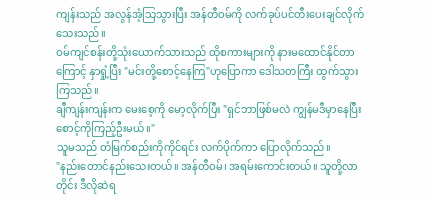ကျန်းသည် အလွန်အံ့သြသွားပြီး အန်တီဝမ်ကို လက်ခုပ်ပင်တီးပေးချင်လိုက်သေးသည်။
ဝမ်ကျင်စန်းတို့သုံးယောက်သားသည် ထိုစကားများကို နားမထောင်နိုင်တာကြောင့် နှာရှုံ့ပြီး "မင်းတို့စောင့်နေကြ"ဟုပြောကာ ဒေါသတကြီး ထွက်သွားကြသည်။
ချီကျန်းကျန်းက မေးစေ့ကို မော့လိုက်ပြီး "ရှင်ဘာဖြစ်မလဲ ကျွန်မဒီမှာနေပြီး စောင့်ကိုကြည့်ဦးမယ်။"
သူမသည် တံမြက်စည်းကိုကိုင်ရင်း လက်ပိုက်ကာ ပြောလိုက်သည်။
"နည်းတောင်နည်းသေးတယ်။ အန်တီဝမ်၊ အရမ်းကောင်းတယ်။ သူတို့လာတိုင်း ဒီလိုဆဲရ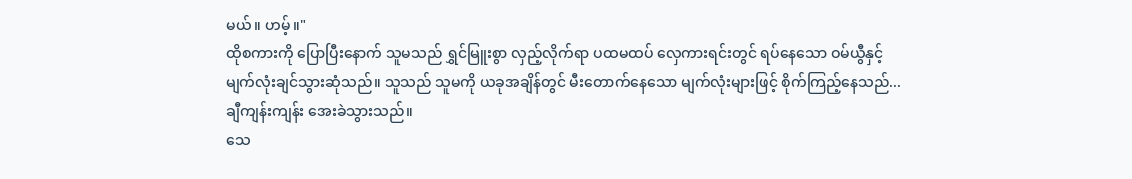မယ်။ ဟမ့်။"
ထိုစကားကို ပြောပြီးနောက် သူမသည် ရွှင်မြူးစွာ လှည့်လိုက်ရာ ပထမထပ် လှေကားရင်းတွင် ရပ်နေသော ဝမ်ယွီနှင့် မျက်လုံးချင်သွားဆုံသည်။ သူသည် သူမကို ယခုအချိန်တွင် မီးတောက်နေသော မျက်လုံးများဖြင့် စိုက်ကြည့်နေသည်...
ချီကျန်းကျန်း အေးခဲသွားသည်။
သေ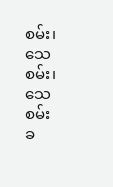စမ်း၊ သေစမ်း၊ သေစမ်း
ခ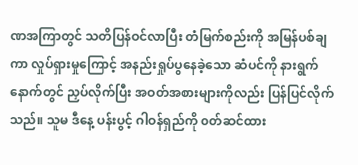ဏအကြာတွင် သတိပြန်ဝင်လာပြီး တံမြက်စည်းကို အမြန်ပစ်ချကာ လှုပ်ရှားမှုကြောင့် အနည်းရှုပ်ပွနေခဲ့သော ဆံပင်ကို နားရွက်နောက်တွင် ညှပ်လိုက်ပြီး အဝတ်အစားများကိုလည်း ပြန်ပြင်လိုက်သည်။ သူမ ဒီနေ့ ပန်းပွင့် ဂါဝန်ရှည်ကို ၀တ်ဆင်ထား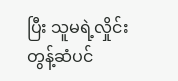ပြီး သူမရဲ့လှိုင်းတွန့်ဆံပင်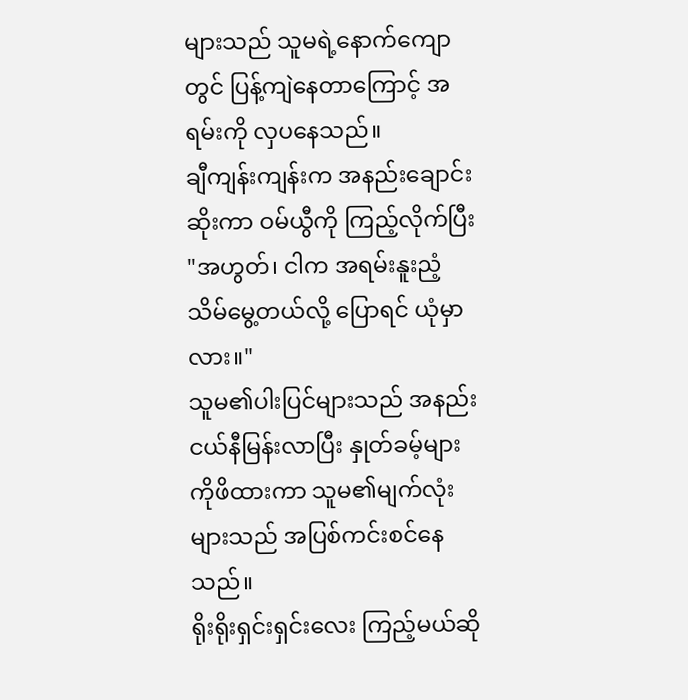များသည် သူမရဲ့နောက်ကျောတွင် ပြန့်ကျဲနေတာကြောင့် အရမ်းကို လှပနေသည်။
ချီကျန်းကျန်းက အနည်းချောင်းဆိုးကာ ဝမ်ယွီကို ကြည့်လိုက်ပြီး
"အဟွတ်၊ ငါက အရမ်းနူးညံ့သိမ်မွေ့တယ်လို့ ပြောရင် ယုံမှာလား။"
သူမ၏ပါးပြင်များသည် အနည်းငယ်နီမြန်းလာပြီး နှုတ်ခမ့်များကိုဖိထားကာ သူမ၏မျက်လုံးများသည် အပြစ်ကင်းစင်နေသည်။
ရိုးရိုးရှင်းရှင်းလေး ကြည့်မယ်ဆို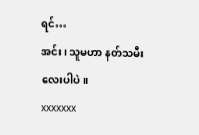ရင်…
အင်း၊ သူမဟာ နတ်သမီးလေးပါပဲ။
xxxxxxx